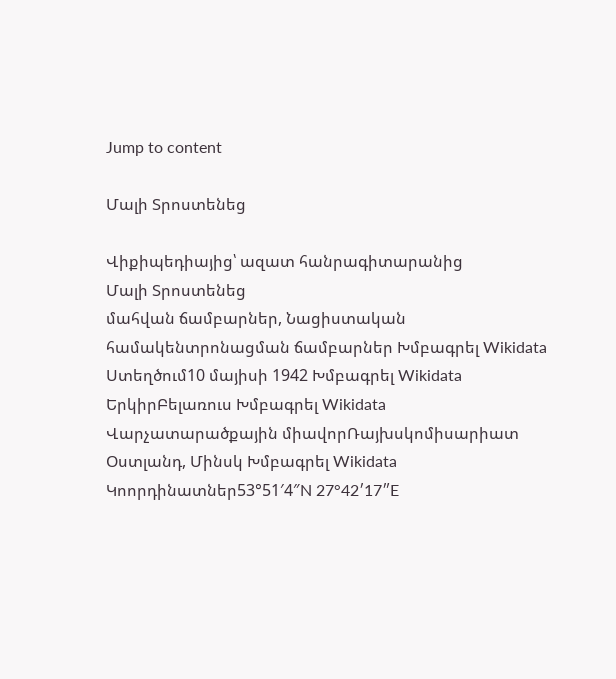Jump to content

Մալի Տրոստենեց

Վիքիպեդիայից՝ ազատ հանրագիտարանից
Մալի Տրոստենեց
մահվան ճամբարներ, Նացիստական համակենտրոնացման ճամբարներ Խմբագրել Wikidata
Ստեղծում10 մայիսի 1942 Խմբագրել Wikidata
ԵրկիրԲելառուս Խմբագրել Wikidata
Վարչատարածքային միավորՌայխսկոմիսարիատ Օստլանդ, Մինսկ Խմբագրել Wikidata
Կոորդինատներ53°51′4″N 27°42′17″E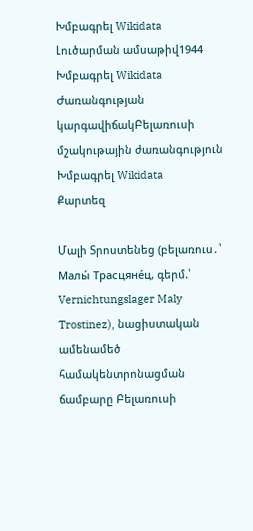Խմբագրել Wikidata
Լուծարման ամսաթիվ1944 Խմբագրել Wikidata
Ժառանգության կարգավիճակԲելառուսի մշակութային ժառանգություն Խմբագրել Wikidata
Քարտեզ

Մալի Տրոստենեց (բելառուս․՝ Малы́ Трасцяне́ц, գերմ.՝ Vernichtungslager Maly Trostinez), նացիստական ամենամեծ համակենտրոնացման ճամբարը Բելառուսի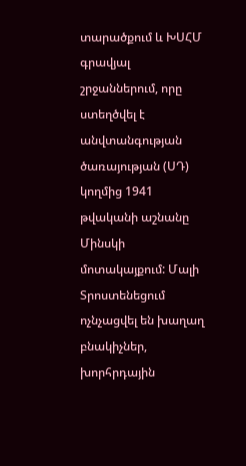տարածքում և ԽՍՀՄ գրավյալ շրջաններում, որը ստեղծվել է անվտանգության ծառայության (ՍԴ) կողմից 1941 թվականի աշնանը Մինսկի մոտակայքում: Մալի Տրոստենեցում ոչնչացվել են խաղաղ բնակիչներ, խորհրդային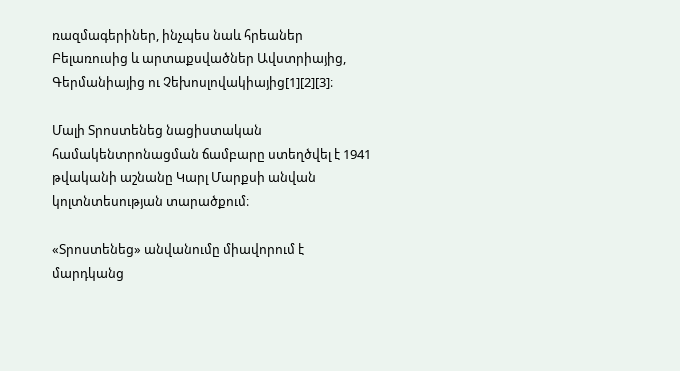ռազմագերիներ, ինչպես նաև հրեաներ Բելառուսից և արտաքսվածներ Ավստրիայից, Գերմանիայից ու Չեխոսլովակիայից[1][2][3]։

Մալի Տրոստենեց նացիստական համակենտրոնացման ճամբարը ստեղծվել է 1941 թվականի աշնանը Կարլ Մարքսի անվան կոլտնտեսության տարածքում։

«Տրոստենեց» անվանումը միավորում է մարդկանց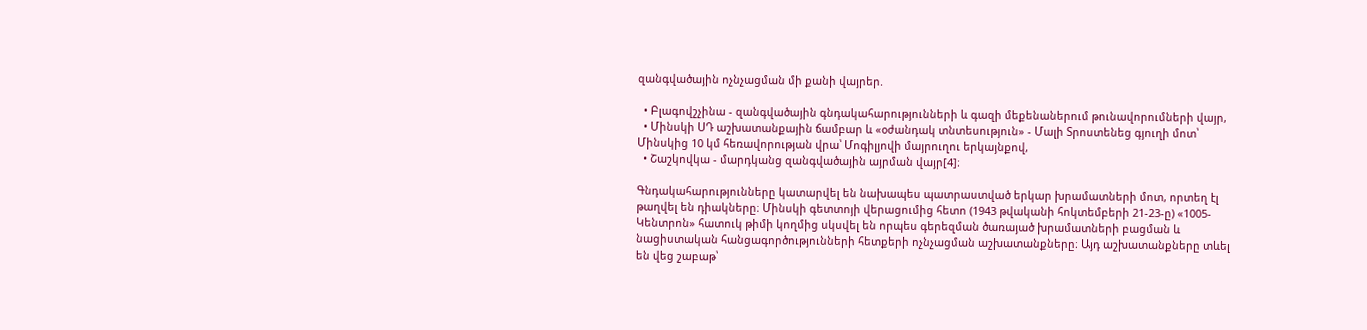զանգվածային ոչնչացման մի քանի վայրեր.

  • Բլագովշչինա - զանգվածային գնդակահարությունների և գազի մեքենաներում թունավորումների վայր,
  • Մինսկի ՍԴ աշխատանքային ճամբար և «օժանդակ տնտեսություն» - Մալի Տրոստենեց գյուղի մոտ՝ Մինսկից 10 կմ հեռավորության վրա՝ Մոգիլյովի մայրուղու երկայնքով,
  • Շաշկովկա - մարդկանց զանգվածային այրման վայր[4]։

Գնդակահարությունները կատարվել են նախապես պատրաստված երկար խրամատների մոտ, որտեղ էլ թաղվել են դիակները։ Մինսկի գետտոյի վերացումից հետո (1943 թվականի հոկտեմբերի 21-23-ը) «1005-Կենտրոն» հատուկ թիմի կողմից սկսվել են որպես գերեզման ծառայած խրամատների բացման և նացիստական հանցագործությունների հետքերի ոչնչացման աշխատանքները։ Այդ աշխատանքները տևել են վեց շաբաթ՝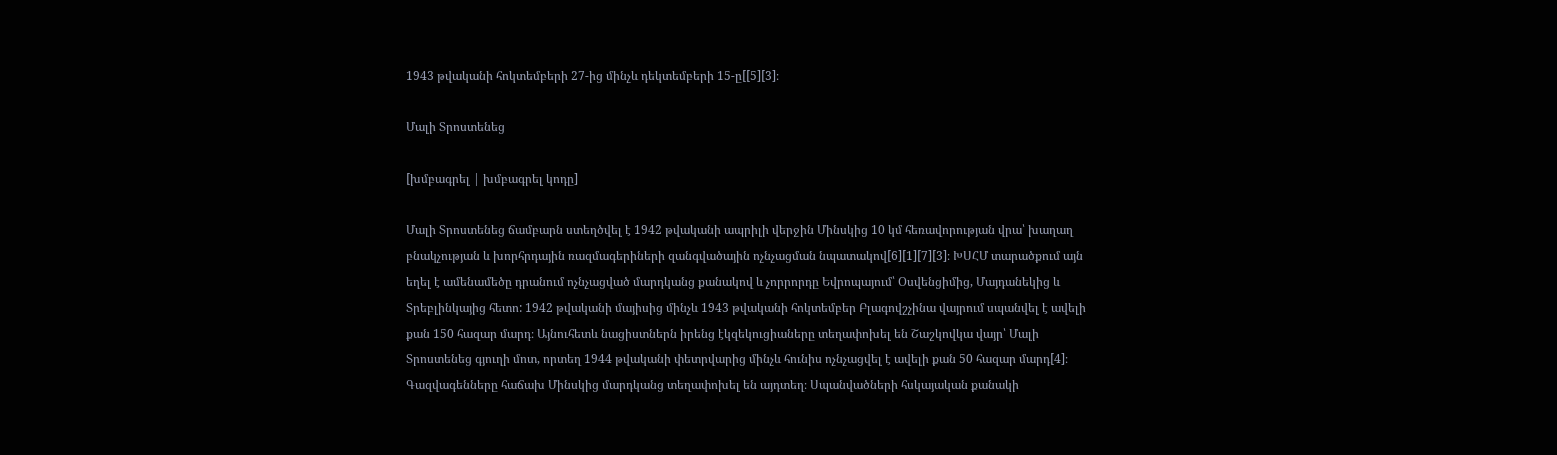1943 թվականի հոկտեմբերի 27-ից մինչև դեկտեմբերի 15-ը[[5][3]։

Մալի Տրոստենեց

[խմբագրել | խմբագրել կոդը]

Մալի Տրոստենեց ճամբարն ստեղծվել է 1942 թվականի ապրիլի վերջին Մինսկից 10 կմ հեռավորության վրա՝ խաղաղ բնակչության և խորհրդային ռազմագերիների զանգվածային ոչնչացման նպատակով[6][1][7][3]։ ԽՍՀՄ տարածքում այն եղել է ամենամեծը դրանում ոչնչացված մարդկանց քանակով և չորրորդը Եվրոպայում՝ Օսվենցիմից, Մայդանեկից և Տրեբլինկայից հետո: 1942 թվականի մայիսից մինչև 1943 թվականի հոկտեմբեր Բլագովշչինա վայրում սպանվել է ավելի քան 150 հազար մարդ։ Այնուհետև նացիստներն իրենց էկզեկուցիաները տեղափոխել են Շաշկովկա վայր՝ Մալի Տրոստենեց գյուղի մոտ, որտեղ 1944 թվականի փետրվարից մինչև հունիս ոչնչացվել է ավելի քան 50 հազար մարդ[4]։ Գազվագենները հաճախ Մինսկից մարդկանց տեղափոխել են այդտեղ։ Սպանվածների հսկայական քանակի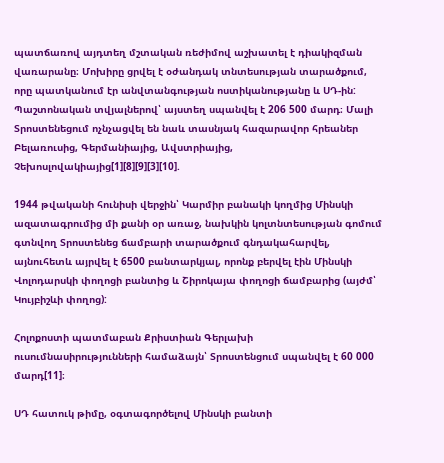պատճառով այդտեղ մշտական ռեժիմով աշխատել է դիակիզման վառարանը։ Մոխիրը ցրվել է օժանդակ տնտեսության տարածքում, որը պատկանում էր անվտանգության ոստիկանությանը և ՍԴ-ին: Պաշտոնական տվյալներով՝ այստեղ սպանվել է 206 500 մարդ։ Մալի Տրոստենեցում ոչնչացվել են նաև տասնյակ հազարավոր հրեաներ Բելառուսից, Գերմանիայից, Ավստրիայից, Չեխոսլովակիայից[1][8][9][3][10].

1944 թվականի հունիսի վերջին՝ Կարմիր բանակի կողմից Մինսկի ազատագրումից մի քանի օր առաջ, նախկին կոլտնտեսության գոմում գտնվող Տրոստենեց ճամբարի տարածքում գնդակահարվել, այնուհետև այրվել է 6500 բանտարկյալ, որոնք բերվել էին Մինսկի Վոլոդարսկի փողոցի բանտից և Շիրոկայա փողոցի ճամբարից (այժմ՝ Կույբիշևի փողոց):

Հոլոքոստի պատմաբան Քրիստիան Գերլախի ուսումնասիրությունների համաձայն՝ Տրոստենցում սպանվել է 60 000 մարդ[11]։

ՍԴ հատուկ թիմը, օգտագործելով Մինսկի բանտի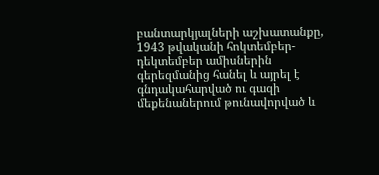բանտարկյալների աշխատանքը, 1943 թվականի հոկտեմբեր-դեկտեմբեր ամիսներին գերեզմանից հանել և այրել է գնդակահարված ու գազի մեքենաներում թունավորված և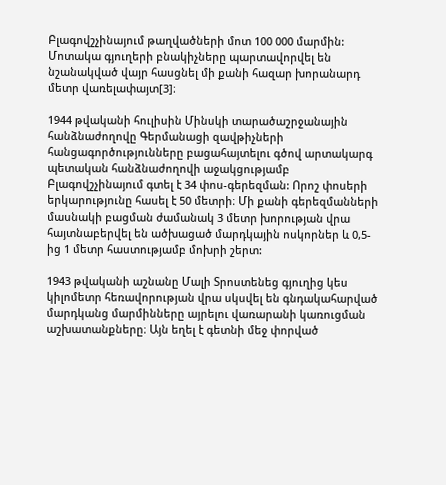Բլագովշչինայում թաղվածների մոտ 100 000 մարմին: Մոտակա գյուղերի բնակիչները պարտավորվել են նշանակված վայր հասցնել մի քանի հազար խորանարդ մետր վառելափայտ[3]։

1944 թվականի հուլիսին Մինսկի տարածաշրջանային հանձնաժողովը Գերմանացի զավթիչների հանցագործությունները բացահայտելու գծով արտակարգ պետական հանձնաժողովի աջակցությամբ Բլագովշչինայում գտել է 34 փոս-գերեզման: Որոշ փոսերի երկարությունը հասել է 50 մետրի։ Մի քանի գերեզմանների մասնակի բացման ժամանակ 3 մետր խորության վրա հայտնաբերվել են ածխացած մարդկային ոսկորներ և 0,5-ից 1 մետր հաստությամբ մոխրի շերտ:

1943 թվականի աշնանը Մալի Տրոստենեց գյուղից կես կիլոմետր հեռավորության վրա սկսվել են գնդակահարված մարդկանց մարմինները այրելու վառարանի կառուցման աշխատանքները։ Այն եղել է գետնի մեջ փորված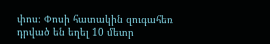փոս։ Փոսի հատակին զուգահեռ դրված են եղել 10 մետր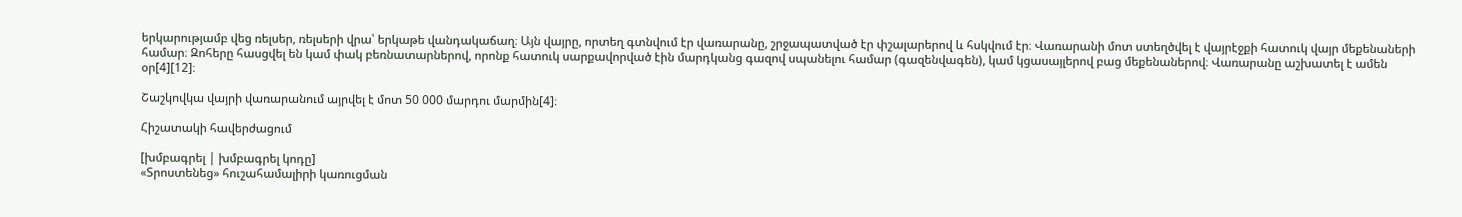երկարությամբ վեց ռելսեր, ռելսերի վրա՝ երկաթե վանդակաճաղ։ Այն վայրը, որտեղ գտնվում էր վառարանը, շրջապատված էր փշալարերով և հսկվում էր։ Վառարանի մոտ ստեղծվել է վայրէջքի հատուկ վայր մեքենաների համար։ Զոհերը հասցվել են կամ փակ բեռնատարներով, որոնք հատուկ սարքավորված էին մարդկանց գազով սպանելու համար (գազենվագեն), կամ կցասայլերով բաց մեքենաներով։ Վառարանը աշխատել է ամեն օր[4][12]։

Շաշկովկա վայրի վառարանում այրվել է մոտ 50 000 մարդու մարմին[4]։

Հիշատակի հավերժացում

[խմբագրել | խմբագրել կոդը]
«Տրոստենեց» հուշահամալիրի կառուցման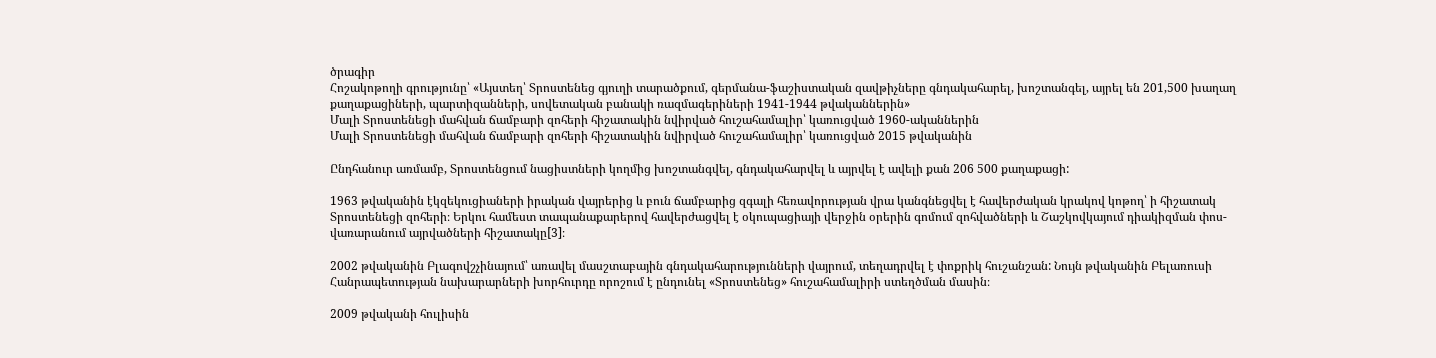ծրագիր
Հոշակոթողի գրությունը՝ «Այստեղ՝ Տրոստենեց գյուղի տարածքում, գերմանա-ֆաշիստական զավթիչները գնդակահարել, խոշտանգել, այրել են 201,500 խաղաղ քաղաքացիների, պարտիզանների, սովետական բանակի ռազմագերիների 1941-1944 թվականներին»
Մալի Տրոստենեցի մահվան ճամբարի զոհերի հիշատակին նվիրված հուշահամալիր՝ կառուցված 1960-ականներին
Մալի Տրոստենեցի մահվան ճամբարի զոհերի հիշատակին նվիրված հուշահամալիր՝ կառուցված 2015 թվականին

Ընդհանուր առմամբ, Տրոստենցում նացիստների կողմից խոշտանգվել, գնդակահարվել և այրվել է ավելի քան 206 500 քաղաքացի:

1963 թվականին էկզեկուցիաների իրական վայրերից և բուն ճամբարից զգալի հեռավորության վրա կանգնեցվել է հավերժական կրակով կոթող՝ ի հիշատակ Տրոստենեցի զոհերի։ Երկու համեստ տապանաքարերով հավերժացվել է օկուպացիայի վերջին օրերին գոմում զոհվածների և Շաշկովկայում դիակիզման փոս-վառարանում այրվածների հիշատակը[3]։

2002 թվականին Բլագովշչինայում՝ առավել մասշտաբային գնդակահարությունների վայրում, տեղադրվել է փոքրիկ հուշանշան: Նույն թվականին Բելառուսի Հանրապետության նախարարների խորհուրդը որոշում է ընդունել «Տրոստենեց» հուշահամալիրի ստեղծման մասին։

2009 թվականի հուլիսին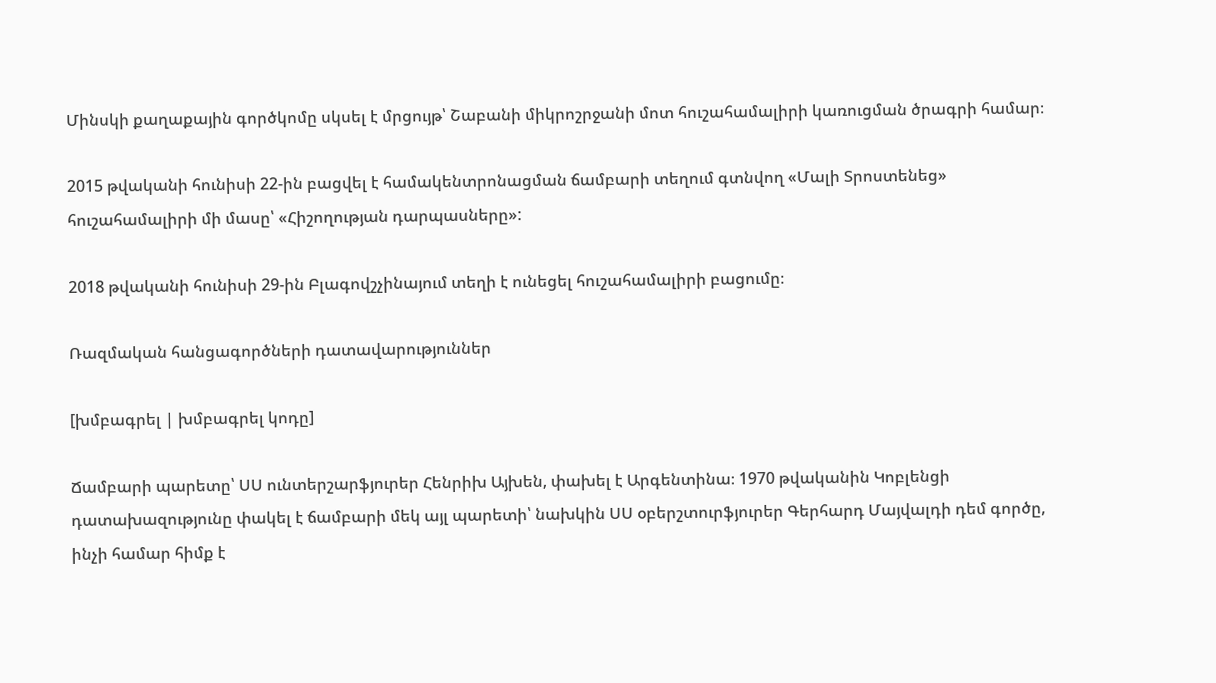Մինսկի քաղաքային գործկոմը սկսել է մրցույթ՝ Շաբանի միկրոշրջանի մոտ հուշահամալիրի կառուցման ծրագրի համար։

2015 թվականի հունիսի 22-ին բացվել է համակենտրոնացման ճամբարի տեղում գտնվող «Մալի Տրոստենեց» հուշահամալիրի մի մասը՝ «Հիշողության դարպասները»:

2018 թվականի հունիսի 29-ին Բլագովշչինայում տեղի է ունեցել հուշահամալիրի բացումը։

Ռազմական հանցագործների դատավարություններ

[խմբագրել | խմբագրել կոդը]

Ճամբարի պարետը՝ ՍՍ ունտերշարֆյուրեր Հենրիխ Այխեն, փախել է Արգենտինա։ 1970 թվականին Կոբլենցի դատախազությունը փակել է ճամբարի մեկ այլ պարետի՝ նախկին ՍՍ օբերշտուրֆյուրեր Գերհարդ Մայվալդի դեմ գործը, ինչի համար հիմք է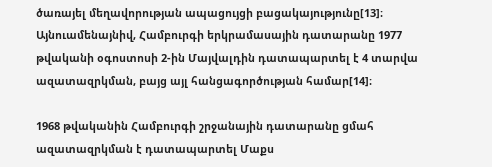ծառայել մեղավորության ապացույցի բացակայությունը[13]։ Այնուամենայնիվ, Համբուրգի երկրամասային դատարանը 1977 թվականի օգոստոսի 2-ին Մայվալդին դատապարտել է 4 տարվա ազատազրկման, բայց այլ հանցագործության համար[14]։

1968 թվականին Համբուրգի շրջանային դատարանը ցմահ ազատազրկման է դատապարտել Մաքս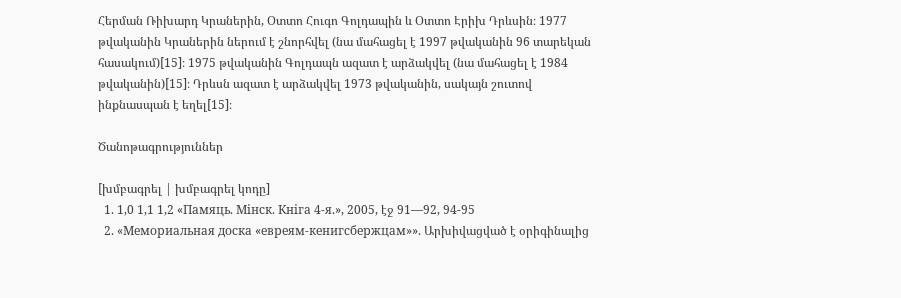Հերման Ռիխարդ Կրաներին, Օտտո Հուգո Գոլդապին և Օտտո Էրիխ Դրևսին։ 1977 թվականին Կրաներին ներում է շնորհվել (նա մահացել է 1997 թվականին 96 տարեկան հասակում)[15]։ 1975 թվականին Գոլդապն ազատ է արձակվել (նա մահացել է 1984 թվականին)[15]։ Դրևսն ազատ է արձակվել 1973 թվականին, սակայն շուտով ինքնասպան է եղել[15]։

Ծանոթագրություններ

[խմբագրել | խմբագրել կոդը]
  1. 1,0 1,1 1,2 «Памяць. Мiнск. Кнiга 4-я.», 2005, էջ 91—92, 94-95
  2. «Мемориальная доска «евреям-кенигсбержцам»». Արխիվացված է օրիգինալից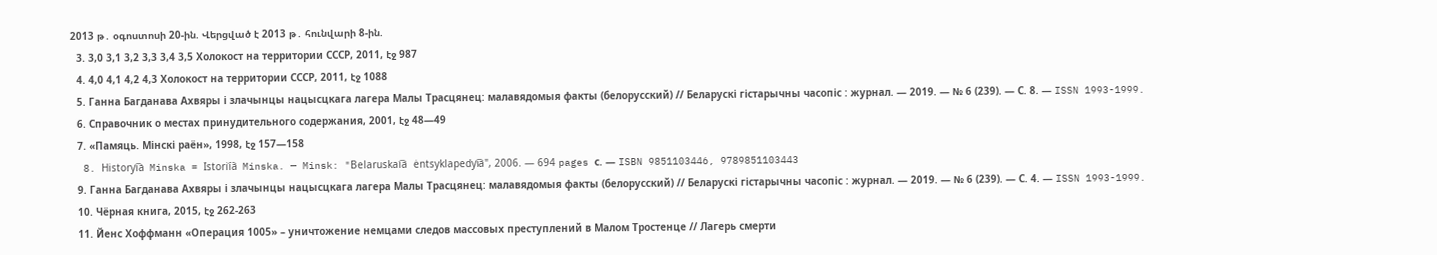2013 թ․ օգոստոսի 20-ին. Վերցված է 2013 թ․ հունվարի 8-ին.
  3. 3,0 3,1 3,2 3,3 3,4 3,5 Холокост на территории СССР, 2011, էջ 987
  4. 4,0 4,1 4,2 4,3 Холокост на территории СССР, 2011, էջ 1088
  5. Ганна Багданава Ахвяры і злачынцы нацысцкага лагера Малы Трасцянец: малавядомыя факты (белорусский) // Беларускі гістарычны часопіс : журнал. — 2019. — № 6 (239). — С. 8. — ISSN 1993-1999.
  6. Справочник о местах принудительного содержания, 2001, էջ 48—49
  7. «Памяць. Мiнскi раён», 1998, էջ 157—158
  8. Historyi︠a︡ Minska = Istorii︠a︡ Minska. — Minsk: "Belaruskai︠a︡ ėntsyklapedyi︠a︡", 2006. — 694 pages с. — ISBN 9851103446, 9789851103443
  9. Ганна Багданава Ахвяры і злачынцы нацысцкага лагера Малы Трасцянец: малавядомыя факты (белорусский) // Беларускі гістарычны часопіс : журнал. — 2019. — № 6 (239). — С. 4. — ISSN 1993-1999.
  10. Чёрная книга, 2015, էջ 262-263
  11. Йенс Хоффманн «Операция 1005» – уничтожение немцами следов массовых преступлений в Малом Тростенце // Лагерь смерти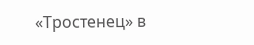«Тростенец» в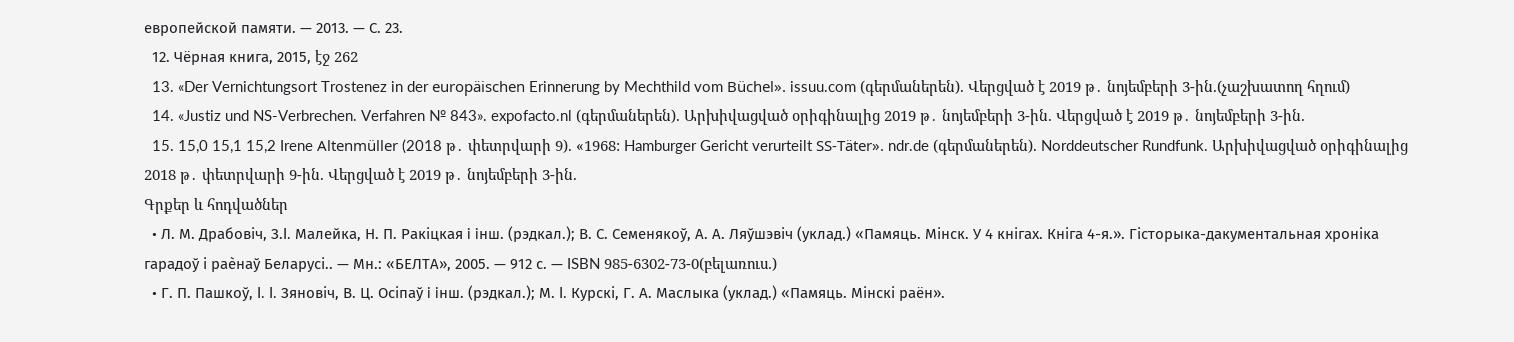европейской памяти. — 2013. — С. 23.
  12. Чёрная книга, 2015, էջ 262
  13. «Der Vernichtungsort Trostenez in der europäischen Erinnerung by Mechthild vom Büchel». issuu.com (գերմաներեն). Վերցված է 2019 թ․ նոյեմբերի 3-ին.(չաշխատող հղում)
  14. «Justiz und NS-Verbrechen. Verfahren № 843». expofacto.nl (գերմաներեն). Արխիվացված օրիգինալից 2019 թ․ նոյեմբերի 3-ին. Վերցված է 2019 թ․ նոյեմբերի 3-ին.
  15. 15,0 15,1 15,2 Irene Altenmüller (2018 թ․ փետրվարի 9). «1968: Hamburger Gericht verurteilt SS-Täter». ndr.de (գերմաներեն). Norddeutscher Rundfunk. Արխիվացված օրիգինալից 2018 թ․ փետրվարի 9-ին. Վերցված է 2019 թ․ նոյեմբերի 3-ին.
Գրքեր և հոդվածներ
  • Л. М. Драбовіч, З.I. Малейка, Н. П. Ракiцкая i iнш. (рэдкал.); В. С. Семенякоў, А. А. Ляўшэвiч (уклад.) «Памяць. Мiнск. У 4 кнiгах. Кнiга 4-я.». Гісторыка-дакументальная хроніка гарадоў і раѐнаў Беларусі.. — Мн.: «БЕЛТА», 2005. — 912 с. — ISBN 985-6302-73-0(բելառուս.)
  • Г. П. Пашкоў, I. I. Зяновiч, В. Ц. Осiпаў i iнш. (рэдкал.); М. I. Курскi, Г. А. Маслыка (уклад.) «Памяць. Мiнскi раён».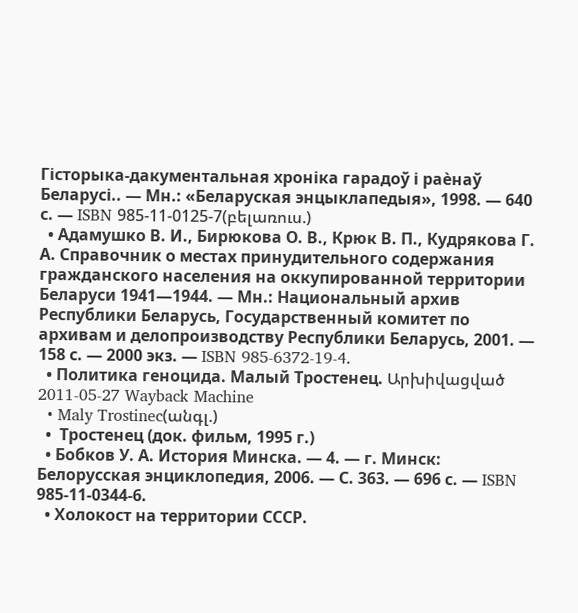Гісторыка-дакументальная хроніка гарадоў і раѐнаў Беларусі.. — Мн.: «Беларуская энцыклапедыя», 1998. — 640 с. — ISBN 985-11-0125-7(բելառուս.)
  • Адамушко В. И., Бирюкова О. В., Крюк В. П., Кудрякова Г. А. Справочник о местах принудительного содержания гражданского населения на оккупированной территории Беларуси 1941—1944. — Мн.: Национальный архив Республики Беларусь, Государственный комитет по архивам и делопроизводству Республики Беларусь, 2001. — 158 с. — 2000 экз. — ISBN 985-6372-19-4.
  • Политика геноцида. Малый Тростенец. Արխիվացված 2011-05-27 Wayback Machine
  • Maly Trostinec(անգլ.)
  •  Тростенец (док. фильм, 1995 г.)
  • Бобков У. А. История Минска. — 4. — г. Минск: Белорусская энциклопедия, 2006. — С. 363. — 696 с. — ISBN 985-11-0344-6.
  • Холокост на территории СССР.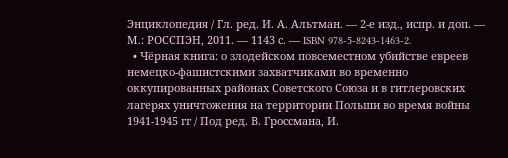Энциклопедия / Гл. ред. И. А. Альтман. — 2-е изд., испр. и доп. — М.: РОССПЭН, 2011. — 1143 с. — ISBN 978-5-8243-1463-2.
  • Чёрная книга: о злодейском повсеместном убийстве евреев немецко-фашистскими захватчиками во временно оккупированных районах Советского Союза и в гитлеровских лагерях уничтожения на территории Польши во время войны 1941-1945 гг / Под ред. В. Гроссмана, И.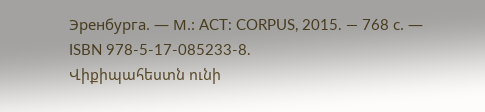Эренбурга. — М.: ACT: CORPUS, 2015. — 768 с. — ISBN 978-5-17-085233-8.
Վիքիպահեստն ունի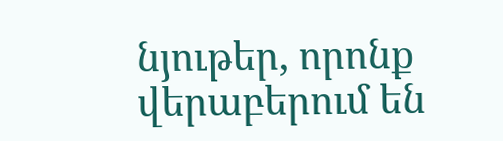նյութեր, որոնք վերաբերում են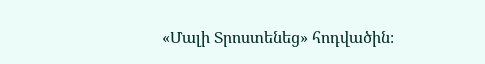«Մալի Տրոստենեց» հոդվածին։